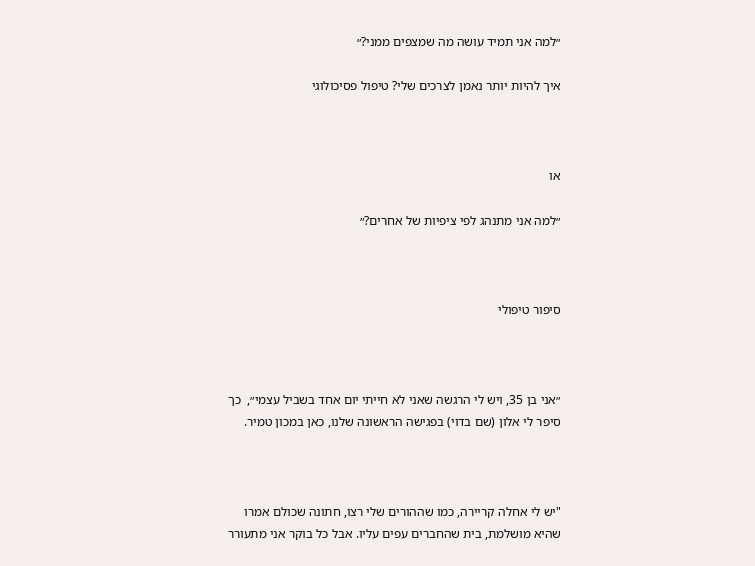״למה אני תמיד עושה מה שמצפים ממני?״

איך להיות יותר נאמן לצרכים שלי? טיפול פסיכולוגי



או

״למה אני מתנהג לפי ציפיות של אחרים?״



סיפור טיפולי



״אני בן 35, ויש לי הרגשה שאני לא חייתי יום אחד בשביל עצמי״,  כך סיפר לי אלון (שם בדוי) בפגישה הראשונה שלנו, כאן במכון טמיר.



"יש לי אחלה קריירה, כמו שההורים שלי רצו, חתונה שכולם אמרו שהיא מושלמת, בית שהחברים עפים עליו. אבל כל בוקר אני מתעורר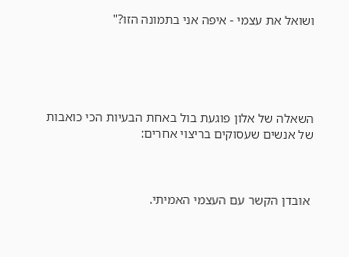ושואל את עצמי - איפה אני בתמונה הזו?"





השאלה של אלון פוגעת בול באחת הבעיות הכי כואבות של אנשים שעסוקים בריצוי אחרים:



 אובדן הקשר עם העצמי האמיתי.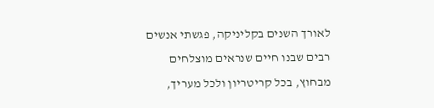לאורך השנים בקליניקה, פגשתי אנשים רבים שבנו חיים שנראים מוצלחים מבחוץ, בכל קריטריון ולכל מעריך,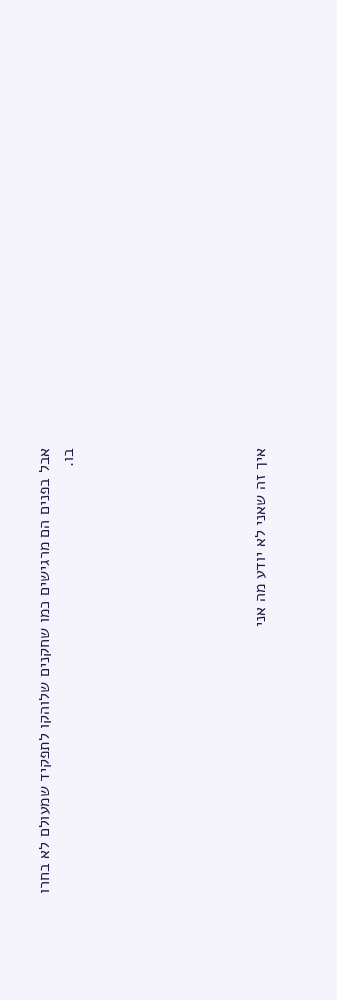אבל בפנים הם מרגישים כמו שחקנים שלוהקו לתפקיד שמעולם לא בחרו בו.







איך זה שאני לא יודע מה אני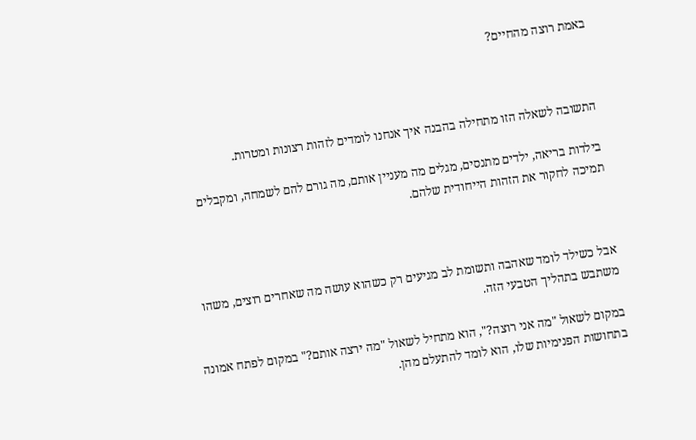באמת רוצה מהחיים?



התשובה לשאלה הזו מתחילה בהבנה איך אנחנו לומדים לזהות רצונות ומטרות.

בילדות בריאה, ילדים מתנסים, מגלים מה מעניין אותם, מה גורם להם לשמחה, ומקבלים תמיכה לחקור את הזהות הייחודית שלהם.



אבל כשילד לומד שאהבה ותשומת לב מגיעים רק כשהוא עושה מה שאחרים רוצים, משהו משתבש בתהליך הטבעי הזה.

במקום לשאול "מה אני רוצה?", הוא מתחיל לשאול "מה ירצה אותם?" במקום לפתח אמונה בתחושות הפנימיות שלו, הוא לומד להתעלם מהן.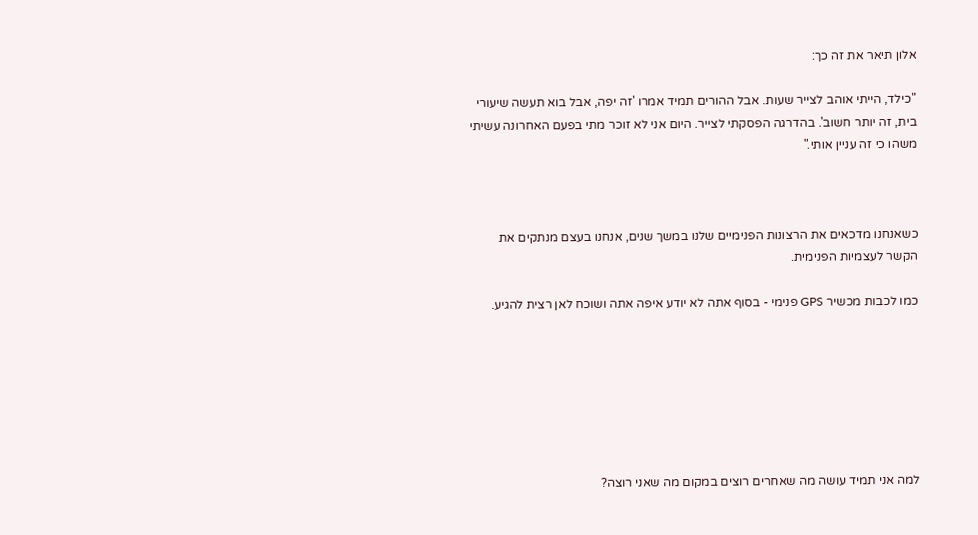אלון תיאר את זה כך:

"כילד, הייתי אוהב לצייר שעות. אבל ההורים תמיד אמרו 'זה יפה, אבל בוא תעשה שיעורי בית, זה יותר חשוב'. בהדרגה הפסקתי לצייר. היום אני לא זוכר מתי בפעם האחרונה עשיתי משהו כי זה עניין אותי."



כשאנחנו מדכאים את הרצונות הפנימיים שלנו במשך שנים, אנחנו בעצם מנתקים את הקשר לעצמיות הפנימית.

כמו לכבות מכשיר GPS פנימי - בסוף אתה לא יודע איפה אתה ושוכח לאן רצית להגיע.







למה אני תמיד עושה מה שאחרים רוצים במקום מה שאני רוצה?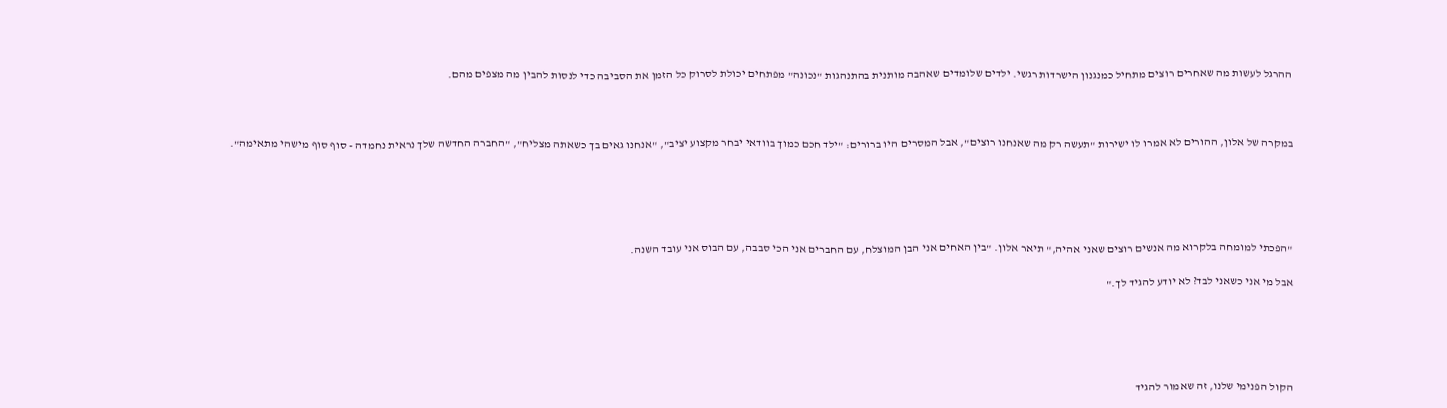ההרגל לעשות מה שאחרים רוצים מתחיל כמנגנון הישרדות רגשי. ילדים שלומדים שאהבה מותנית בהתנהגות "נכונה" מפתחים יכולת לסרוק כל הזמן את הסביבה כדי לנסות להבין מה מצפים מהם.



במקרה של אלון, ההורים לא אמרו לו ישירות "תעשה רק מה שאנחנו רוצים", אבל המסרים היו ברורים: "ילד חכם כמוך בוודאי יבחר מקצוע יציב", "אנחנו גאים בך כשאתה מצליח", "החברה החדשה שלך נראית נחמדה - סוף סוף מישהי מתאימה".





"הפכתי למומחה בלקרוא מה אנשים רוצים שאני אהיה," תיאר אלון. "בין האחים אני הבן המוצלח, עם החברים אני הכי סבבה, עם הבוס אני עובד השנה.

אבל מי אני כשאני לבד? לא יודע להגיד לך."





הקול הפנימי שלנו, זה שאמור להגיד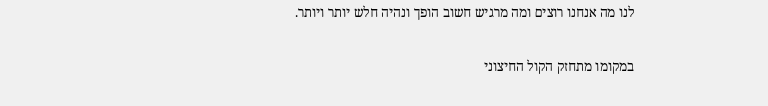לנו מה אנחנו רוצים ומה מרגיש חשוב הופך ונהיה חלש יותר ויותר.

במקומו מתחזק הקול החיצוני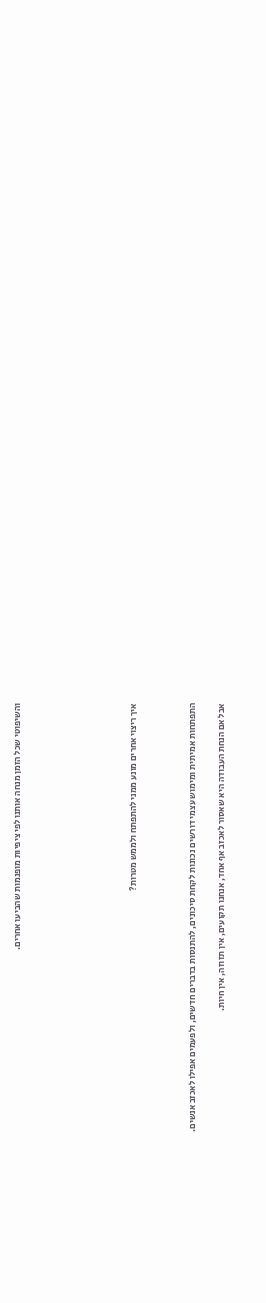והשיפוטי שכל הזמן מנחה אותנו לפי ציפיות מופנמות שהביעו אחרים.







איך ריצוי אחרים מונע ממני להתפתח ולממש מטרות?



התפתחות אמיתית ומימוש עצמי דורשים נכונות לקחת סיכונים, להתנסות בדברים חדשים, ולפעמים אפילו לאכזב אנשים.

אבל אם הנחת העבודה היא שאסור לאכזב אף אחד, אנחנו תקועים, אין תזוזה, אין חיות.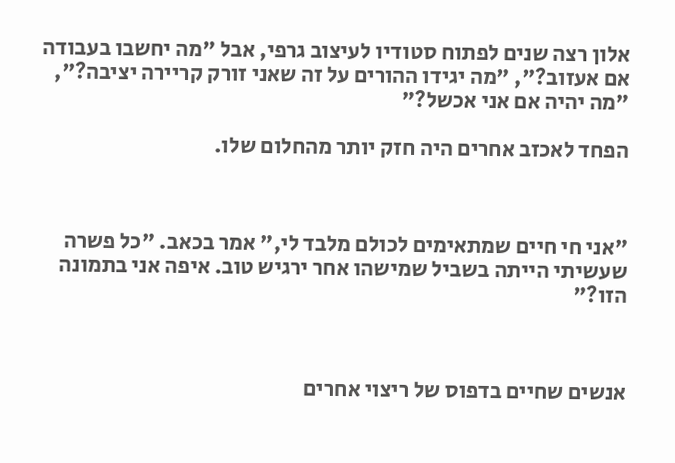אלון רצה שנים לפתוח סטודיו לעיצוב גרפי, אבל "מה יחשבו בעבודה אם אעזוב?", "מה יגידו ההורים על זה שאני זורק קריירה יציבה?", "מה יהיה אם אני אכשל?"

הפחד לאכזב אחרים היה חזק יותר מהחלום שלו.



"אני חי חיים שמתאימים לכולם מלבד לי," אמר בכאב. "כל פשרה שעשיתי הייתה בשביל שמישהו אחר ירגיש טוב. איפה אני בתמונה הזו?"



אנשים שחיים בדפוס של ריצוי אחרים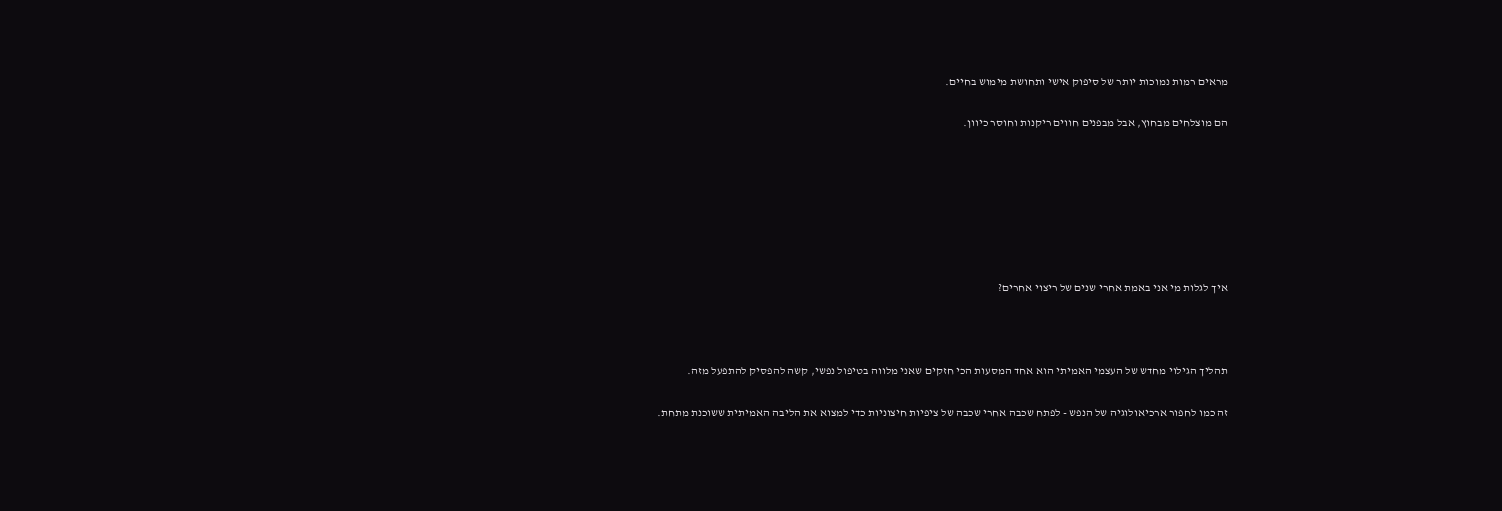מראים רמות נמוכות יותר של סיפוק אישי ותחושת מימוש בחיים.

הם מוצלחים מבחוץ, אבל מבפנים חווים ריקנות וחוסר כיוון.







איך לגלות מי אני באמת אחרי שנים של ריצוי אחרים?



תהליך הגילוי מחדש של העצמי האמיתי הוא אחד המסעות הכי חזקים שאני מלווה בטיפול נפשי, קשה להפסיק להתפעל מזה.

זה כמו לחפור ארכיאולוגיה של הנפש - לפתח שכבה אחרי שכבה של ציפיות חיצוניות כדי למצוא את הליבה האמיתית ששוכנת מתחת.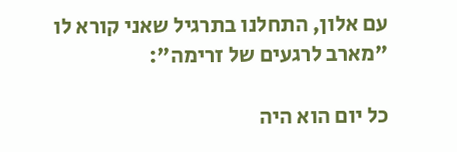עם אלון, התחלנו בתרגיל שאני קורא לו "מארב לרגעים של זרימה":

כל יום הוא היה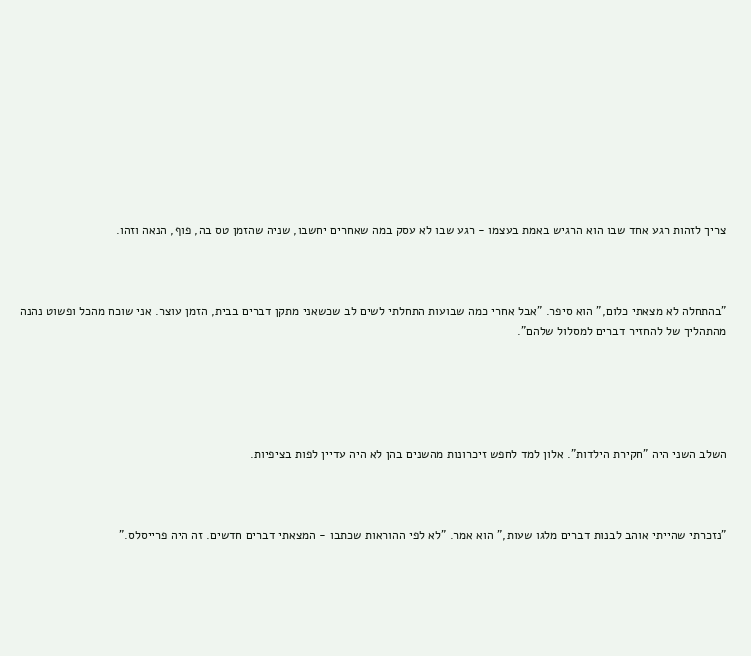צריך לזהות רגע אחד שבו הוא הרגיש באמת בעצמו - רגע שבו לא עסק במה שאחרים יחשבו, שניה שהזמן טס בה, פוף, הנאה וזהו.



"בהתחלה לא מצאתי כלום," הוא סיפר. "אבל אחרי כמה שבועות התחלתי לשים לב שכשאני מתקן דברים בבית, הזמן עוצר. אני שוכח מהכל ופשוט נהנה מהתהליך של להחזיר דברים למסלול שלהם".





השלב השני היה "חקירת הילדות". אלון למד לחפש זיכרונות מהשנים בהן לא היה עדיין לפות בציפיות.



"נזכרתי שהייתי אוהב לבנות דברים מלגו שעות," הוא אמר. "לא לפי ההוראות שכתבו - המצאתי דברים חדשים. זה היה פרייסלס."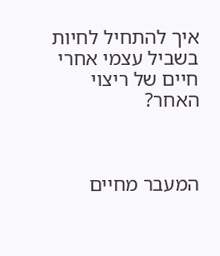איך להתחיל לחיות בשביל עצמי אחרי חיים של ריצוי האחר?



המעבר מחיים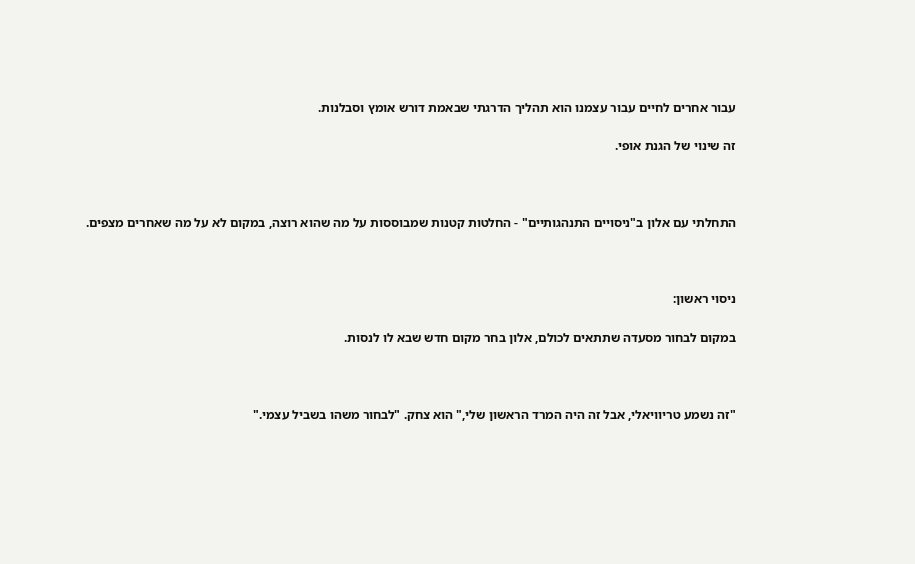עבור אחרים לחיים עבור עצמנו הוא תהליך הדרגתי שבאמת דורש אומץ וסבלנות.

זה שינוי של הגנת אופי.



התחלתי עם אלון ב"ניסויים התנהגותיים" - החלטות קטנות שמבוססות על מה שהוא רוצה, במקום לא על מה שאחרים מצפים.



ניסוי ראשון:

במקום לבחור מסעדה שתתאים לכולם, אלון בחר מקום חדש שבא לו לנסות.



"זה נשמע טריוויאלי, אבל זה היה המרד הראשון שלי," הוא צחק. "לבחור משהו בשביל עצמי."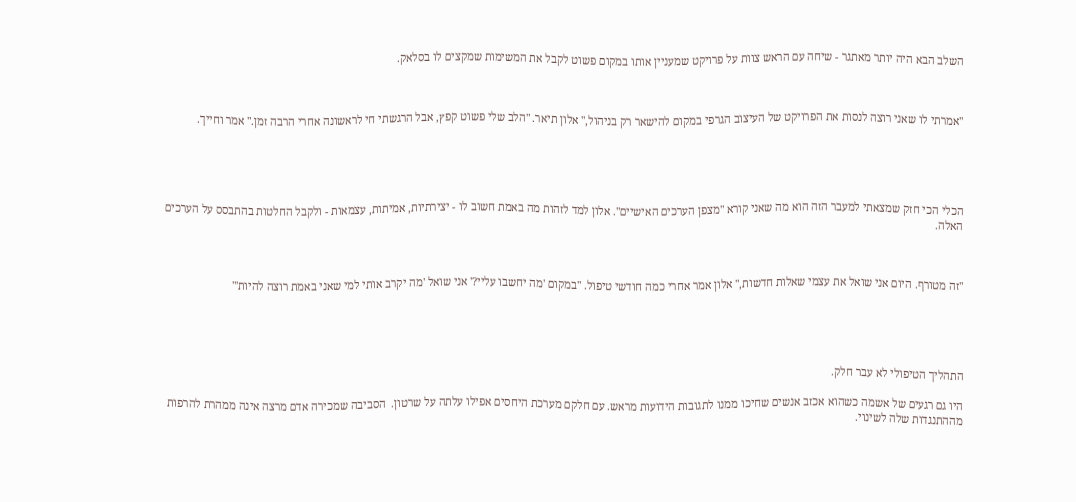השלב הבא היה יותר מאתגר - שיחה עם הראש צוות על פרויקט שמעניין אותו במקום פשוט לקבל את המשימות שמקצים לו בסלאק.



"אמרתי לו שאני רוצה לנסות את הפרויקט של העיצוב הגרפי במקום להישאר רק בניהול," אלון תיאר. "הלב שלי פשוט קפץ, אבל הרגשתי חי לראשונה אחרי הרבה זמן." אמר וחייך.





הכלי הכי חזק שמצאתי למעבר הזה הוא מה שאני קורא "מצפן הערכים האישיים". אלון למד לזהות מה באמת חשוב לו - יצירתיות, אמיתות, עצמאות - ולקבל החלטות בהתבסס על הערכים האלה.



"זה מטורף. היום אני שואל את עצמי שאלות חדשות," אלון אמר אחרי כמה חודשי טיפול. "במקום 'מה יחשבו עליי?' אני שואל 'מה יקרב אותי למי שאני באמת רוצה להיות'"





התהליך הטיפולי לא עבר חלק.

היו גם רגעים של אשמה כשהוא אכזב אנשים שחיכו ממנו לתגובות הידועות מראש. עם חלקם מערכת היחסים אפילו עלתה על שרטון.  הסביבה שמכירה אדם מרצה אינה ממהרת להרפות מההתנגדות שלה לשינוי.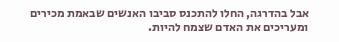אבל בהדרגה, החלו להתכנס סביבו האנשים שבאמת מכירים ומעריכים את האדם שצמח להיות.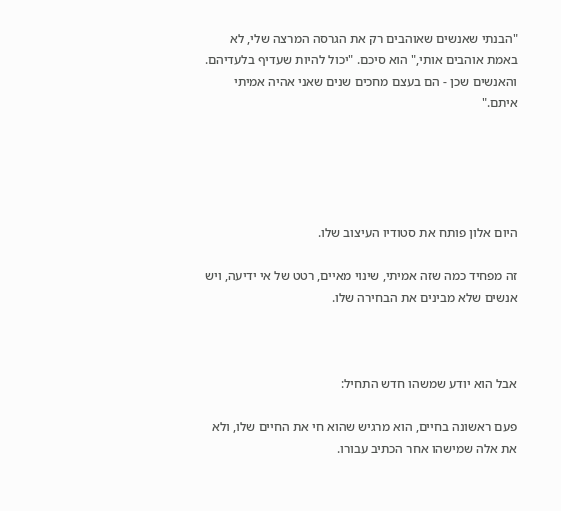"הבנתי שאנשים שאוהבים רק את הגרסה המרצה שלי, לא באמת אוהבים אותי," הוא סיכם. "יכול להיות שעדיף בלעדיהם. והאנשים שכן - הם בעצם מחכים שנים שאני אהיה אמיתי איתם."





היום אלון פותח את סטודיו העיצוב שלו.

זה מפחיד כמה שזה אמיתי, שינוי מאיים, רטט של אי ידיעה, ויש אנשים שלא מבינים את הבחירה שלו.



אבל הוא יודע שמשהו חדש התחיל:

פעם ראשונה בחיים, הוא מרגיש שהוא חי את החיים שלו, ולא את אלה שמישהו אחר הכתיב עבורו.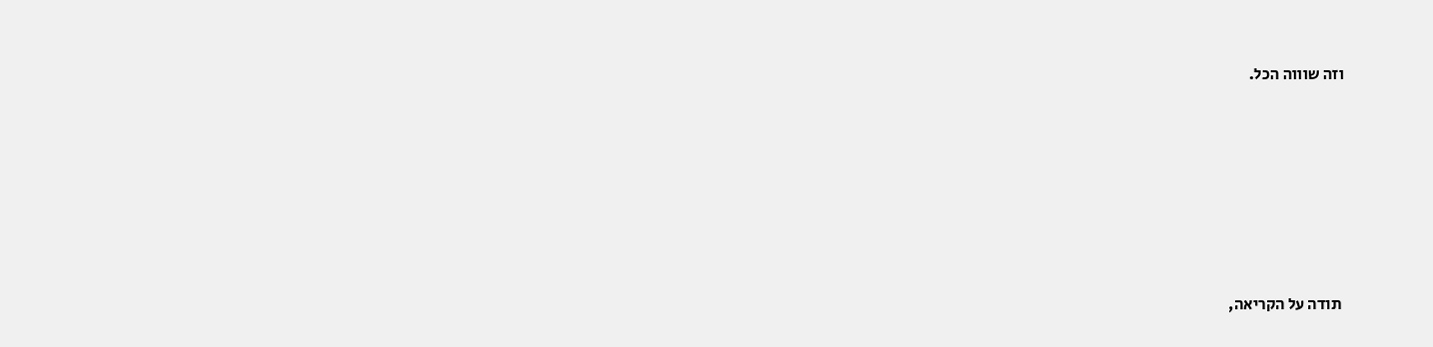וזה שוווה הכל.







 תודה על הקריאה,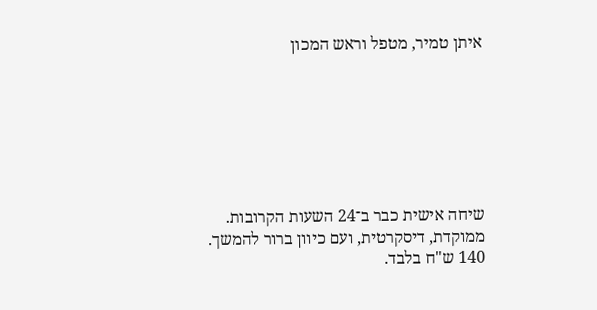איתן טמיר, מטפל וראש המכון







שיחה אישית כבר ב־24 השעות הקרובות.
ממוקדת, דיסקרטית, ועם כיוון ברור להמשך. 140 ש"ח בלבד.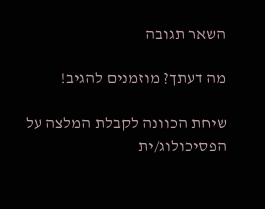השאר תגובה

מה דעתך? מוזמנים להגיב!

שיחת הכוונה לקבלת המלצה על הפסיכולוג/ית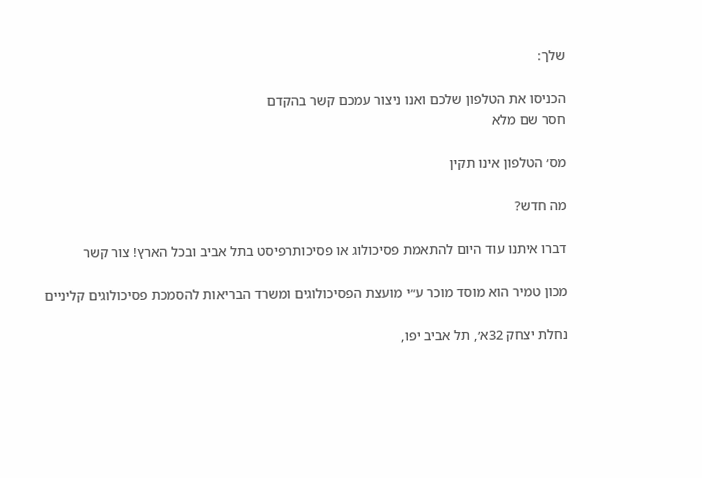שלך:

הכניסו את הטלפון שלכם ואנו ניצור עמכם קשר בהקדם
חסר שם מלא

מס׳ הטלפון אינו תקין

מה חדש?

דברו איתנו עוד היום להתאמת פסיכולוג או פסיכותרפיסט בתל אביב ובכל הארץ! צור קשר

מכון טמיר הוא מוסד מוכר ע״י מועצת הפסיכולוגים ומשרד הבריאות להסמכת פסיכולוגים קליניים

נחלת יצחק 32א׳, תל אביב יפו,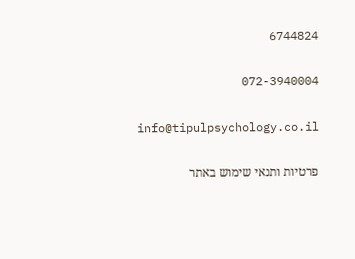6744824

072-3940004

info@tipulpsychology.co.il

פרטיות ותנאי שימוש באתר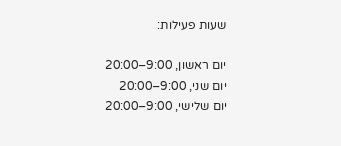שעות פעילות:

יום ראשון, 9:00–20:00
יום שני, 9:00–20:00
יום שלישי, 9:00–20:00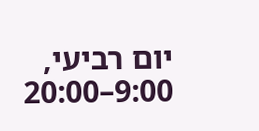יום רביעי, 9:00–20:00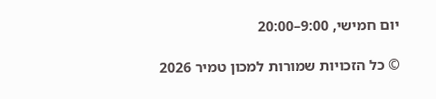יום חמישי, 9:00–20:00

© כל הזכויות שמורות למכון טמיר 2026